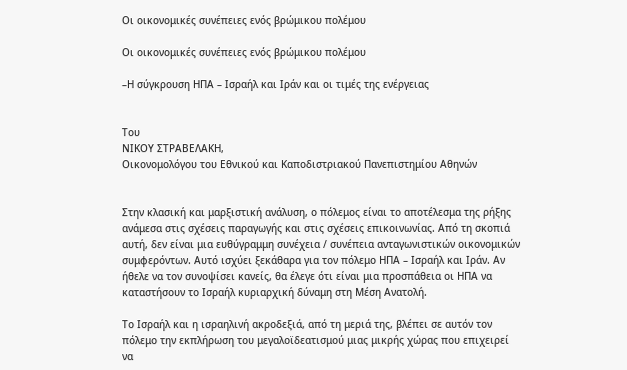Οι οικονομικές συνέπειες ενός βρώμικου πολέμου

Οι οικονομικές συνέπειες ενός βρώμικου πολέμου

–Η σύγκρουση ΗΠΑ – Ισραήλ και Ιράν και οι τιμές της ενέργειας


Του
ΝΙΚΟΥ ΣΤΡΑΒΕΛΑΚΗ,
Οικονομολόγου του Εθνικού και Καποδιστριακού Πανεπιστημίου Αθηνών


Στην κλασική και μαρξιστική ανάλυση, ο πόλεμος είναι το αποτέλεσμα της ρήξης ανάμεσα στις σχέσεις παραγωγής και στις σχέσεις επικοινωνίας. Από τη σκοπιά αυτή, δεν είναι μια ευθύγραμμη συνέχεια / συνέπεια ανταγωνιστικών οικονομικών συμφερόντων. Αυτό ισχύει ξεκάθαρα για τον πόλεμο ΗΠΑ – Ισραήλ και Ιράν. Αν ήθελε να τον συνοψίσει κανείς, θα έλεγε ότι είναι μια προσπάθεια οι ΗΠΑ να καταστήσουν το Ισραήλ κυριαρχική δύναμη στη Μέση Ανατολή.

Το Ισραήλ και η ισραηλινή ακροδεξιά, από τη μεριά της, βλέπει σε αυτόν τον πόλεμο την εκπλήρωση του μεγαλοϊδεατισμού μιας μικρής χώρας που επιχειρεί να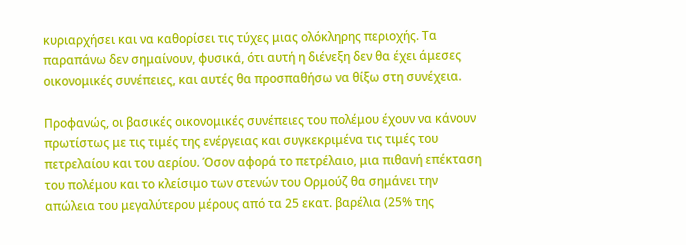κυριαρχήσει και να καθορίσει τις τύχες μιας ολόκληρης περιοχής. Τα παραπάνω δεν σημαίνουν, φυσικά, ότι αυτή η διένεξη δεν θα έχει άμεσες οικονομικές συνέπειες, και αυτές θα προσπαθήσω να θίξω στη συνέχεια.

Προφανώς, οι βασικές οικονομικές συνέπειες του πολέμου έχουν να κάνουν πρωτίστως με τις τιμές της ενέργειας και συγκεκριμένα τις τιμές του πετρελαίου και του αερίου. Όσον αφορά το πετρέλαιο, μια πιθανή επέκταση του πολέμου και το κλείσιμο των στενών του Ορμούζ θα σημάνει την απώλεια του μεγαλύτερου μέρους από τα 25 εκατ. βαρέλια (25% της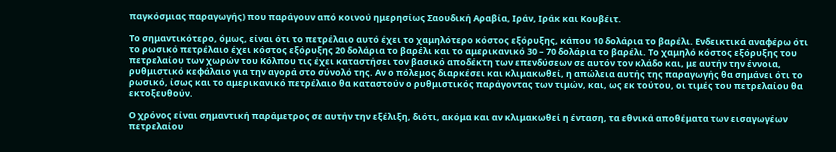παγκόσμιας παραγωγής) που παράγουν από κοινού ημερησίως Σαουδική Αραβία, Ιράν, Ιράκ και Κουβέιτ.

Το σημαντικότερο, όμως, είναι ότι το πετρέλαιο αυτό έχει το χαμηλότερο κόστος εξόρυξης, κάπου 10 δολάρια το βαρέλι. Ενδεικτικά αναφέρω ότι το ρωσικό πετρέλαιο έχει κόστος εξόρυξης 20 δολάρια το βαρέλι και το αμερικανικό 30 – 70 δολάρια το βαρέλι. Το χαμηλό κόστος εξόρυξης του πετρελαίου των χωρών του Κόλπου τις έχει καταστήσει τον βασικό αποδέκτη των επενδύσεων σε αυτόν τον κλάδο και, με αυτήν την έννοια, ρυθμιστικό κεφάλαιο για την αγορά στο σύνολό της. Αν ο πόλεμος διαρκέσει και κλιμακωθεί, η απώλεια αυτής της παραγωγής θα σημάνει ότι το ρωσικό, ίσως και το αμερικανικό πετρέλαιο θα καταστούν ο ρυθμιστικός παράγοντας των τιμών, και, ως εκ τούτου, οι τιμές του πετρελαίου θα εκτοξευθούν.

Ο χρόνος είναι σημαντική παράμετρος σε αυτήν την εξέλιξη, διότι, ακόμα και αν κλιμακωθεί η ένταση, τα εθνικά αποθέματα των εισαγωγέων πετρελαίου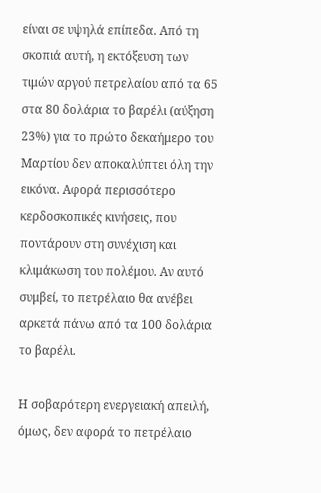είναι σε υψηλά επίπεδα. Από τη σκοπιά αυτή, η εκτόξευση των τιμών αργού πετρελαίου από τα 65 στα 80 δολάρια το βαρέλι (αύξηση 23%) για το πρώτο δεκαήμερο του Μαρτίου δεν αποκαλύπτει όλη την εικόνα. Αφορά περισσότερο κερδοσκοπικές κινήσεις, που ποντάρουν στη συνέχιση και κλιμάκωση του πολέμου. Αν αυτό συμβεί, το πετρέλαιο θα ανέβει αρκετά πάνω από τα 100 δολάρια το βαρέλι.

Η σοβαρότερη ενεργειακή απειλή, όμως, δεν αφορά το πετρέλαιο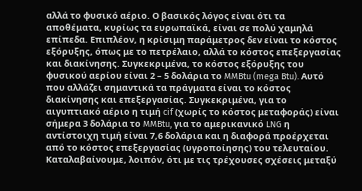αλλά το φυσικό αέριο. Ο βασικός λόγος είναι ότι τα αποθέματα, κυρίως τα ευρωπαϊκά, είναι σε πολύ χαμηλά επίπεδα. Επιπλέον, η κρίσιμη παράμετρος δεν είναι το κόστος εξόρυξης, όπως με το πετρέλαιο, αλλά το κόστος επεξεργασίας και διακίνησης. Συγκεκριμένα, το κόστος εξόρυξης του φυσικού αερίου είναι 2 – 5 δολάρια το MMBtu (mega Btu). Αυτό που αλλάζει σημαντικά τα πράγματα είναι το κόστος διακίνησης και επεξεργασίας. Συγκεκριμένα, για το αιγυπτιακό αέριο η τιμή cif (χωρίς το κόστος μεταφοράς) είναι σήμερα 3 δολάρια το MMBtu, για το αμερικανικό LNG η αντίστοιχη τιμή είναι 7,6 δολάρια και η διαφορά προέρχεται από το κόστος επεξεργασίας (υγροποίησης) του τελευταίου. Καταλαβαίνουμε, λοιπόν, ότι με τις τρέχουσες σχέσεις μεταξύ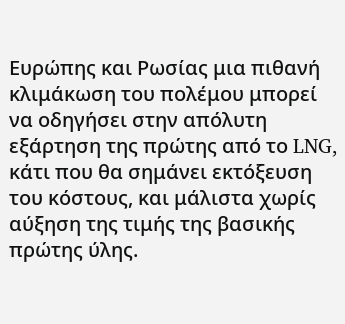Ευρώπης και Ρωσίας μια πιθανή κλιμάκωση του πολέμου μπορεί να οδηγήσει στην απόλυτη εξάρτηση της πρώτης από το LNG, κάτι που θα σημάνει εκτόξευση του κόστους, και μάλιστα χωρίς αύξηση της τιμής της βασικής πρώτης ύλης.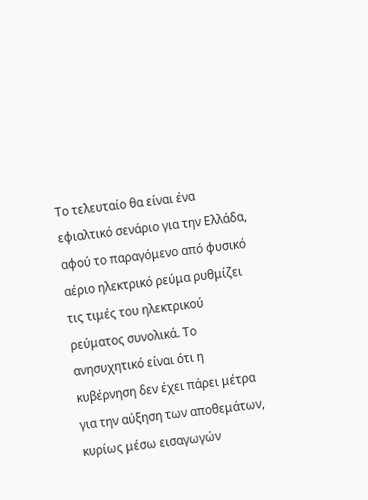Το τελευταίο θα είναι ένα εφιαλτικό σενάριο για την Ελλάδα, αφού το παραγόμενο από φυσικό αέριο ηλεκτρικό ρεύμα ρυθμίζει τις τιμές του ηλεκτρικού ρεύματος συνολικά. Το ανησυχητικό είναι ότι η κυβέρνηση δεν έχει πάρει μέτρα για την αύξηση των αποθεμάτων, κυρίως μέσω εισαγωγών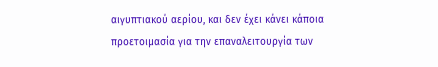αιγυπτιακού αερίου, και δεν έχει κάνει κάποια προετοιμασία για την επαναλειτουργία των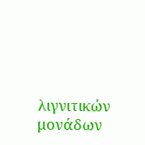λιγνιτικών μονάδων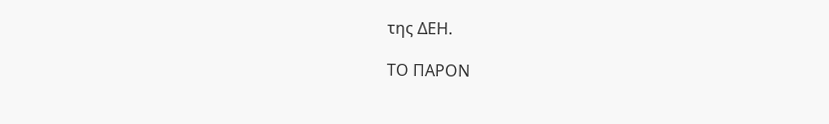της ΔΕΗ.

ΤΟ ΠΑΡΟΝ